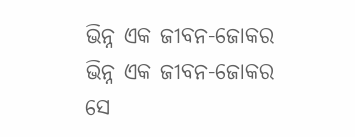ଭିନ୍ନ ଏକ ଜୀବନ-ଜୋକର
ଭିନ୍ନ ଏକ ଜୀବନ-ଜୋକର
ସେ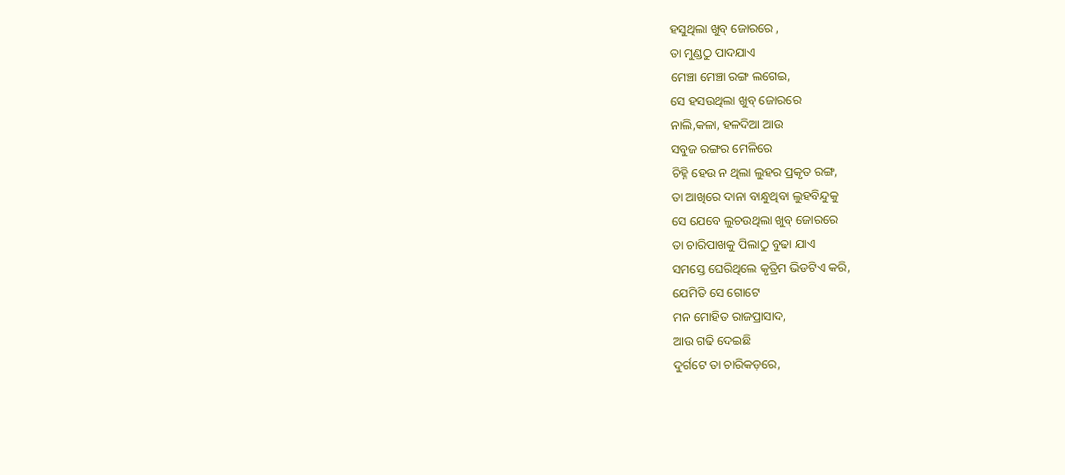ହସୁଥିଲା ଖୁବ୍ ଜୋରରେ ,
ତା ମୁଣ୍ଡଠୁ ପାଦଯାଏ
ମେଞ୍ଚା ମେଞ୍ଚା ରଙ୍ଗ ଲଗେଇ,
ସେ ହସଉଥିଲା ଖୁବ୍ ଜୋରରେ
ନାଲି,କଳା, ହଳଦିଆ ଆଉ
ସବୁଜ ରଙ୍ଗର ମେଳିରେ
ଚିହ୍ନି ହେଉ ନ ଥିଲା ଲୁହର ପ୍ରକୃତ ରଙ୍ଗ,
ତା ଆଖିରେ ଦାନା ବାନ୍ଧୁଥିବା ଲୁହବିନ୍ଦୁକୁ
ସେ ଯେବେ ଲୁଚଉଥିଲା ଖୁବ୍ ଜୋରରେ
ତା ଚାରିପାଖକୁ ପିଲାଠୁ ବୁଢା ଯାଏ
ସମସ୍ତେ ଘେରିଥିଲେ କୃତ୍ରିମ ଭିଡଟିଏ କରି,
ଯେମିତି ସେ ଗୋଟେ
ମନ ମୋହିତ ରାଜପ୍ରାସାଦ,
ଆଉ ଗଢି ଦେଇଛି
ଦୁର୍ଗଟେ ତା ଚାରିକଡ଼ରେ,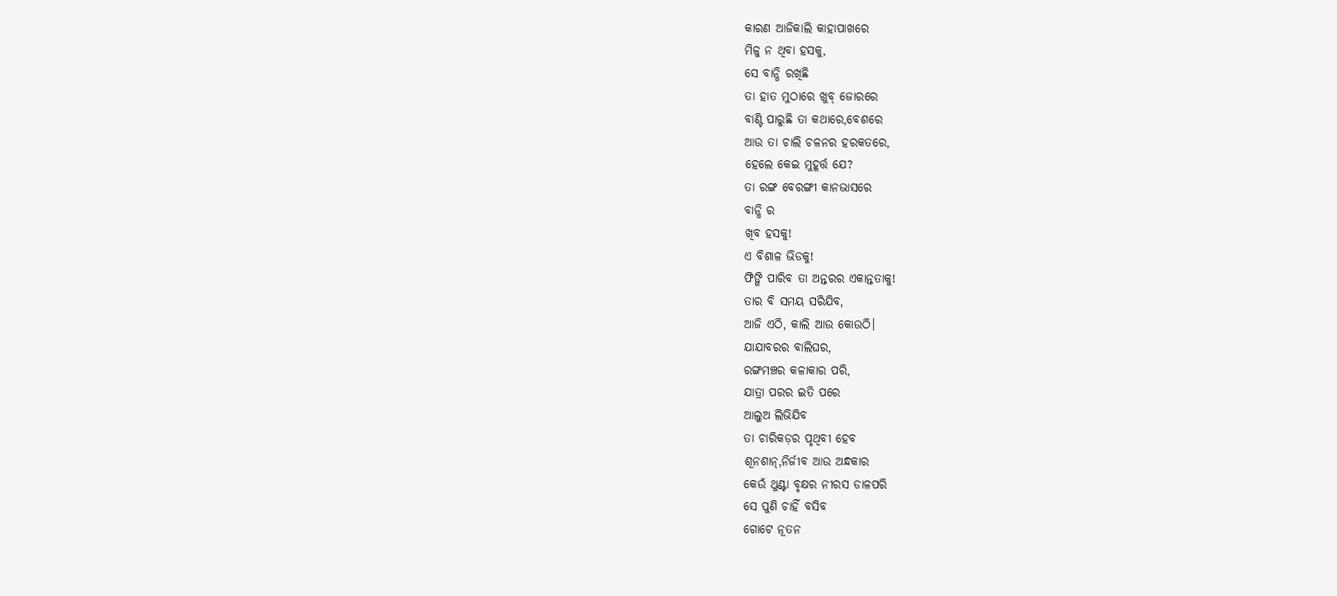କାରଣ ଆଜିକାଲି କାହାପାଖରେ
ମିଳୁ ନ ଥିବା ହସକୁ,
ସେ ବାନ୍ଧି ରଖିଛି
ତା ହାତ ମୁଠାରେ ଖୁବ୍ ଜୋରରେ
ବାଣ୍ଟି ପାରୁଛି ତା କଥାରେ,ବେଶରେ
ଆଉ ତା ଚାଲି ଚଳନର ହରକତରେ,
ହେଲେ କେଇ ମୁହୂର୍ତ୍ତ ଯେ?
ତା ରଙ୍ଗ ବେରଙ୍ଗୀ କାନଭାସରେ
ବାନ୍ଧି ର
ଖିବ ହସକୁ!
ଏ ବିଶାଳ ଭିଡକୁ!
ଫିଙ୍ଗି ପାରିବ ତା ଅନ୍ତରର ଏକାନ୍ତତାକୁ!
ତାର ବି ସମୟ ସରିଯିବ,
ଆଜି ଏଠି, କାଲି ଆଉ କୋଉଠି।
ଯାଯାବରର ବାଲିଘର,
ରଙ୍ଗମଞ୍ଚର କଳାକାର ପରି,
ଯାତ୍ରା ପରର ଇତି ପରେ
ଆଲୁଅ ଲିଭିଯିବ
ତା ଚାରିକଡ଼ର ପୃଥିବୀ ହେବ
ଶୂନଶାନ୍,ନିର୍ଜୀବ ଆଉ ଅନ୍ଧକାର
କେଉଁ ଥୁଣ୍ଟା ବୃକ୍ଷର ନୀରସ ଡାଳପରି
ସେ ପୁଣି ଚାହିଁ ବସିବ
ଗୋଟେ ନୂତନ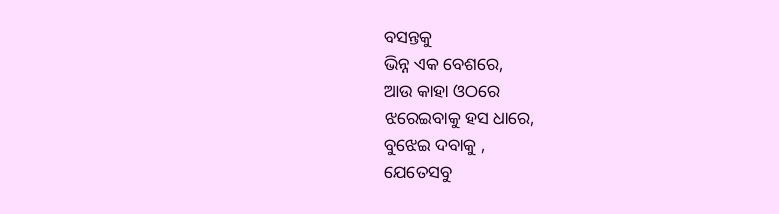ବସନ୍ତକୁ
ଭିନ୍ନ ଏକ ବେଶରେ,
ଆଉ କାହା ଓଠରେ
ଝରେଇବାକୁ ହସ ଧାରେ,
ବୁଝେଇ ଦବାକୁ ,
ଯେତେସବୁ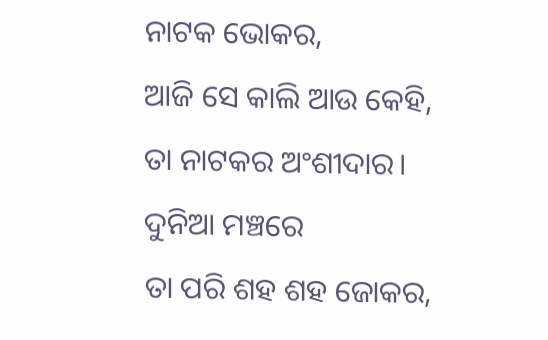ନାଟକ ଭୋକର,
ଆଜି ସେ କାଲି ଆଉ କେହି,
ତା ନାଟକର ଅଂଶୀଦାର।
ଦୁନିଆ ମଞ୍ଚରେ
ତା ପରି ଶହ ଶହ ଜୋକର,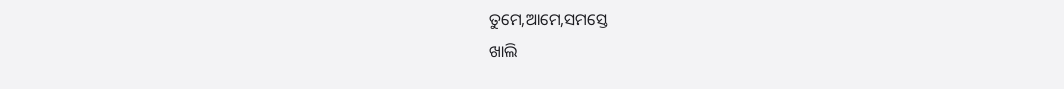ତୁମେ,ଆମେ,ସମସ୍ତେ
ଖାଲି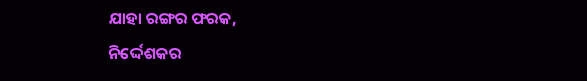ଯାହା ରଙ୍ଗର ଫରକ,
ନିର୍ଦ୍ଦେଶକର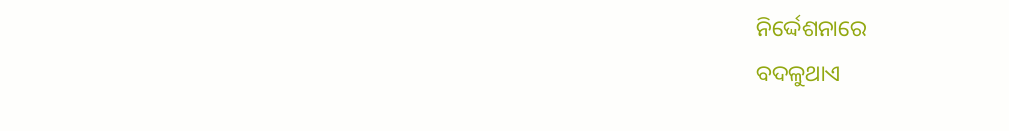ନିର୍ଦ୍ଦେଶନାରେ
ବଦଳୁଥାଏ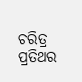ଚରିତ୍ର ପ୍ରତିଥର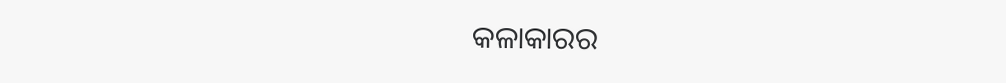କଳାକାରର